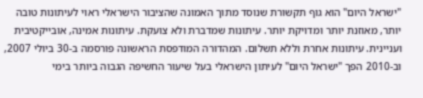"ישראל היום" הוא גוף תקשורת שנוסד מתוך האמונה שהציבור הישראלי ראוי לעיתונות טובה יותר, מאוזנת יותר ומדויקת יותר. עיתונות שמדברת ולא צועקת. עיתונות אמינה, אובייקטיבית ועניינית. עיתונות אחרת וללא תשלום. המהדורה המודפסת הראשונה פורסמה ב-30 ביולי 2007, וב-2010 הפך "ישראל היום" לעיתון הישראלי בעל שיעור החשיפה הגבוה ביותר בימי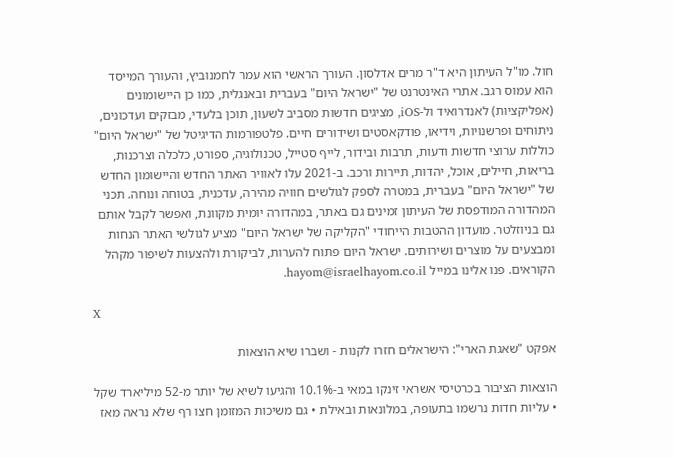חול. מו"ל העיתון היא ד"ר מרים אדלסון. העורך הראשי הוא עמר לחמנוביץ, והעורך המייסד הוא עמוס רגב. אתרי האינטרנט של "ישראל היום" בעברית ובאנגלית, כמו כן היישומונים (אפליקציות) לאנדרואיד ול-iOS, מציגים חדשות מסביב לשעון, תוכן בלעדי, מבזקים ועדכונים, ניתוחים ופרשנויות, וידיאו, פודקאסטים ושידורים חיים. פלטפורמות הדיגיטל של "ישראל היום" כוללות ערוצי חדשות ודעות, תרבות ובידור, לייף סטייל, טכנולוגיה, ספורט, כלכלה וצרכנות, בריאות, חיילים, אוכל, יהדות, תיירות ורכב. ב-2021 עלו לאוויר האתר החדש והיישומון החדש של "ישראל היום" בעברית, במטרה לספק לגולשים חוויה מהירה, עדכנית, בטוחה ונוחה. תכני המהדורה המודפסת של העיתון זמינים גם באתר, במהדורה יומית מקוונת, ואפשר לקבל אותם גם בניוזלטר. מועדון ההטבות הייחודי "הקליקה של ישראל היום" מציע לגולשי האתר הנחות ומבצעים על מוצרים ושירותים. ישראל היום פתוח להערות, לביקורת ולהצעות לשיפור מקהל הקוראים. פנו אלינו במייל hayom@israelhayom.co.il.

X

אפקט "שאגת הארי": הישראלים חזרו לקנות - ושברו שיא הוצאות

הוצאות הציבור בכרטיסי אשראי זינקו במאי ב-10.1% והגיעו לשיא של יותר מ-52 מיליארד שקל • עליות חדות נרשמו בתעופה, במלונאות ובאילת • גם משיכות המזומן חצו רף שלא נראה מאז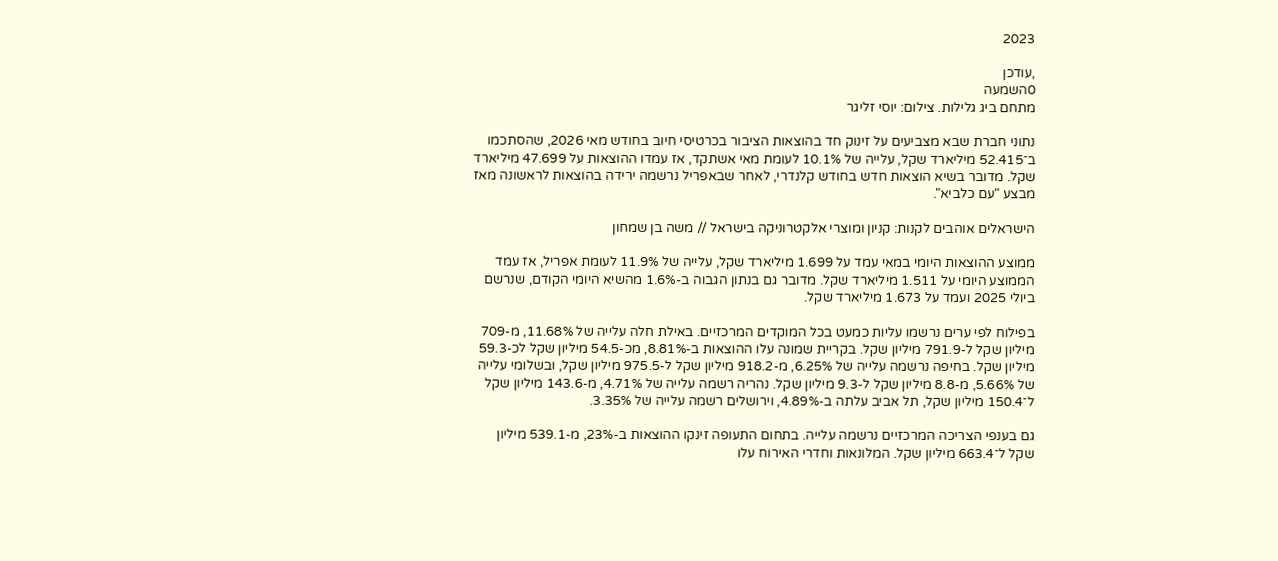2023

,עודכן
0השמעה
מתחם ביג גלילות. צילום: יוסי זליגר

נתוני חברת שבא מצביעים על זינוק חד בהוצאות הציבור בכרטיסי חיוב בחודש מאי 2026, שהסתכמו ב־52.415 מיליארד שקל, עלייה של 10.1% לעומת מאי אשתקד, אז עמדו ההוצאות על 47.699 מיליארד שקל. מדובר בשיא הוצאות חדש בחודש קלנדרי, לאחר שבאפריל נרשמה ירידה בהוצאות לראשונה מאז מבצע "עם כלביא".

הישראלים אוהבים לקנות: קניון ומוצרי אלקטרוניקה בישראל // משה בן שמחון

ממוצע ההוצאות היומי במאי עמד על 1.699 מיליארד שקל, עלייה של 11.9% לעומת אפריל, אז עמד הממוצע היומי על 1.511 מיליארד שקל. מדובר גם בנתון הגבוה ב-1.6% מהשיא היומי הקודם, שנרשם ביולי 2025 ועמד על 1.673 מיליארד שקל.

בפילוח לפי ערים נרשמו עליות כמעט בכל המוקדים המרכזיים. באילת חלה עלייה של 11.68%, מ-709 מיליון שקל ל-791.9 מיליון שקל. בקריית שמונה עלו ההוצאות ב-8.81%, מכ-54.5 מיליון שקל לכ-59.3 מיליון שקל. בחיפה נרשמה עלייה של 6.25%, מ-918.2 מיליון שקל ל-975.5 מיליון שקל, ובשלומי עלייה של 5.66%, מ-8.8 מיליון שקל ל-9.3 מיליון שקל. נהריה רשמה עלייה של 4.71%, מ-143.6 מיליון שקל ל־150.4 מיליון שקל, תל אביב עלתה ב-4.89%, וירושלים רשמה עלייה של 3.35%.

גם בענפי הצריכה המרכזיים נרשמה עלייה. בתחום התעופה זינקו ההוצאות ב-23%, מ-539.1 מיליון שקל ל־663.4 מיליון שקל. המלונאות וחדרי האירוח עלו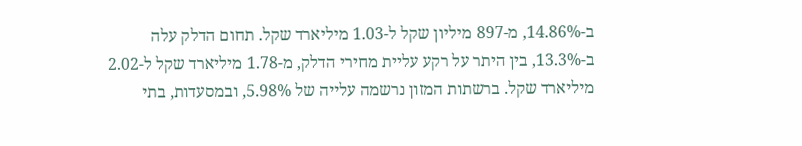ב-14.86%, מ-897 מיליון שקל ל-1.03 מיליארד שקל. תחום הדלק עלה ב-13.3%, בין היתר על רקע עליית מחירי הדלק, מ-1.78 מיליארד שקל ל-2.02 מיליארד שקל. ברשתות המזון נרשמה עלייה של 5.98%, ובמסעדות, בתי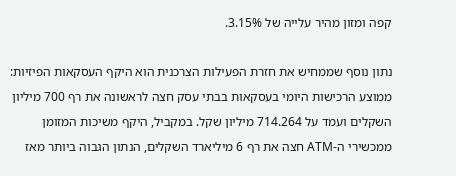קפה ומזון מהיר עלייה של 3.15%.

נתון נוסף שממחיש את חזרת הפעילות הצרכנית הוא היקף העסקאות הפיזיות: ממוצע הרכישות היומי בעסקאות בבתי עסק חצה לראשונה את רף 700 מיליון השקלים ועמד על 714.264 מיליון שקל. במקביל, היקף משיכות המזומן ממכשירי ה-ATM חצה את רף 6 מיליארד השקלים, הנתון הגבוה ביותר מאז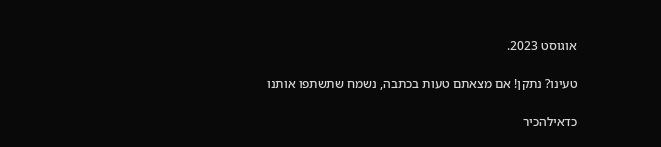אוגוסט 2023.

טעינו? נתקן! אם מצאתם טעות בכתבה, נשמח שתשתפו אותנו

כדאילהכיר